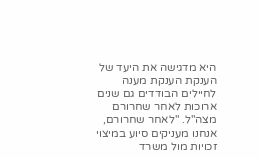היא מדגישה את היעד של הענקת הענקת מענה לחיילים הבודדים גם שנים ארוכות לאחר שחרורם מצה"ל. "לאחר שחרורם, אנחנו מעניקים סיוע במיצוי זכויות מול משרד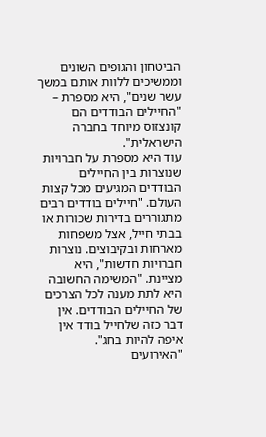הביטחון והגופים השונים וממשיכים ללוות אותם במשך עשר שנים", היא מספרת – "החיילים הבודדים הם קונצזוס מיוחד בחברה הישראלית".
עוד היא מספרת על חברויות שנוצרות בין החיילים הבודדים המגיעים מכל קצות העולם. "חיילים בודדים רבים מתגוררים בדירות שכורות או בבתי חייל, אצל משפחות מארחות ובקיבוצים. נוצרות חברויות חדשות", היא מציינת. "המשימה החשובה היא לתת מענה לכל הצרכים של החיילים הבודדים. אין דבר כזה שלחייל בודד אין איפה להיות בחג".
"האירועים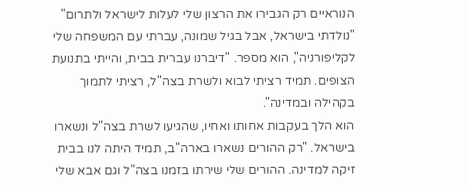הנוראיים רק הגבירו את הרצון שלי לעלות לישראל ולתרום"
"נולדתי בישראל, אבל בגיל שמונה, עברתי עם המשפחה שלי לקליפורניה", הוא מספר. "דיברנו עברית בבית, והייתי בתנועת הצופים. תמיד רציתי לבוא ולשרת בצה"ל, רציתי לתמוך בקהילה ובמדינה".
הוא הלך בעקבות אחותו ואחיו, שהגיעו לשרת בצה"ל ונשארו בישראל. "רק ההורים נשארו בארה"ב, תמיד היתה לנו בבית זיקה למדינה. ההורים שלי שירתו בזמנו בצה"ל וגם אבא שלי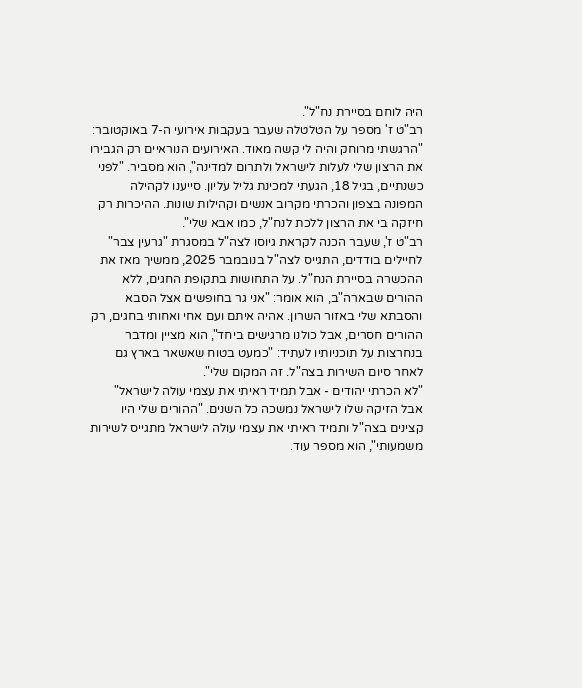היה לוחם בסיירת נח"ל".
רב"ט ז' מספר על הטלטלה שעבר בעקבות אירועי ה-7 באוקטובר: "הרגשתי מרוחק והיה לי קשה מאוד. האירועים הנוראיים רק הגבירו את הרצון שלי לעלות לישראל ולתרום למדינה", הוא מסביר. "לפני כשנתיים, בגיל 18, הגעתי למכינת גליל עליון. סייענו לקהילה המפונה בצפון והכרתי מקרוב אנשים וקהילות שונות. ההיכרות רק חיזקה בי את הרצון ללכת לנח"ל, כמו אבא שלי".
רב"ט ז', שעבר הכנה לקראת גיוסו לצה"ל במסגרת "גרעין צבר" לחיילים בודדים, התגייס לצה"ל בנובמבר 2025, ממשיך מאז את ההכשרה בסיירת הנח"ל. על התחושות בתקופת החגים, ללא ההורים שבארה"ב, הוא אומר: "אני גר בחופשים אצל הסבא והסבתא שלי באזור השרון. אהיה איתם ועם אחי ואחותי בחגים, רק ההורים חסרים, אבל כולנו מרגישים ביחד", הוא מציין ומדבר בנחרצות על תוכניותיו לעתיד: "כמעט בטוח שאשאר בארץ גם לאחר סיום השירות בצה"ל. זה המקום שלי".
"לא הכרתי יהודים - אבל תמיד ראיתי את עצמי עולה לישראל"
אבל הזיקה שלו לישראל נמשכה כל השנים. "ההורים שלי היו קצינים בצה"ל ותמיד ראיתי את עצמי עולה לישראל מתגייס לשירות משמעותי", הוא מספר עוד.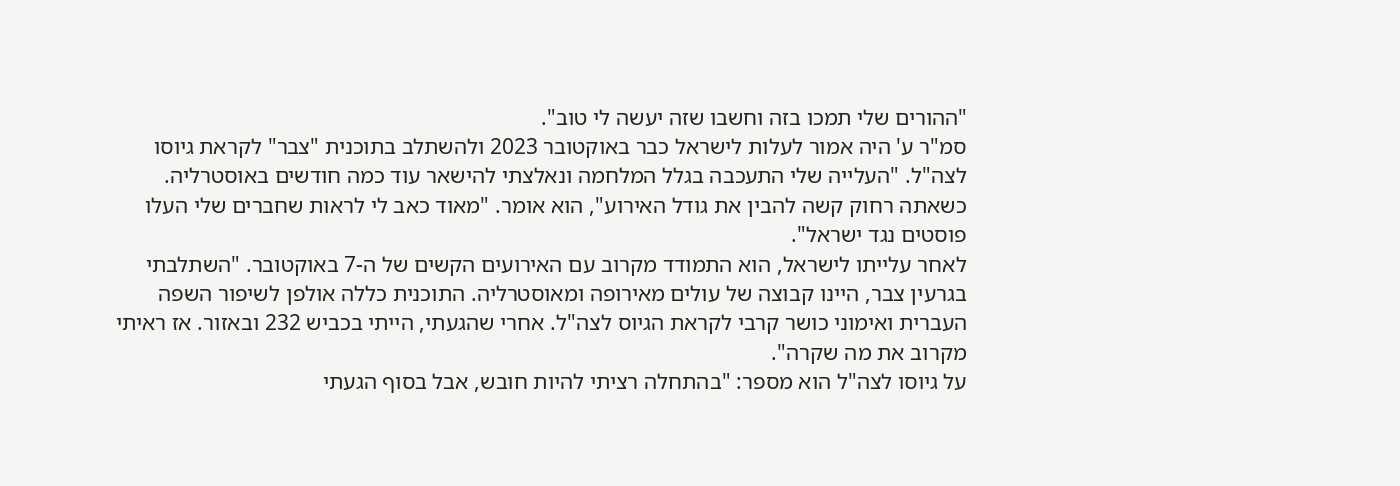"ההורים שלי תמכו בזה וחשבו שזה יעשה לי טוב".
סמ"ר ע' היה אמור לעלות לישראל כבר באוקטובר 2023 ולהשתלב בתוכנית "צבר" לקראת גיוסו לצה"ל. "העלייה שלי התעכבה בגלל המלחמה ונאלצתי להישאר עוד כמה חודשים באוסטרליה. כשאתה רחוק קשה להבין את גודל האירוע", הוא אומר. "מאוד כאב לי לראות שחברים שלי העלו פוסטים נגד ישראל".
לאחר עלייתו לישראל, הוא התמודד מקרוב עם האירועים הקשים של ה-7 באוקטובר. "השתלבתי בגרעין צבר, היינו קבוצה של עולים מאירופה ומאוסטרליה. התוכנית כללה אולפן לשיפור השפה העברית ואימוני כושר קרבי לקראת הגיוס לצה"ל. אחרי שהגעתי, הייתי בכביש 232 ובאזור. אז ראיתי מקרוב את מה שקרה".
על גיוסו לצה"ל הוא מספר: "בהתחלה רציתי להיות חובש, אבל בסוף הגעתי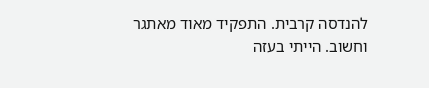להנדסה קרבית. התפקיד מאוד מאתגר וחשוב. הייתי בעזה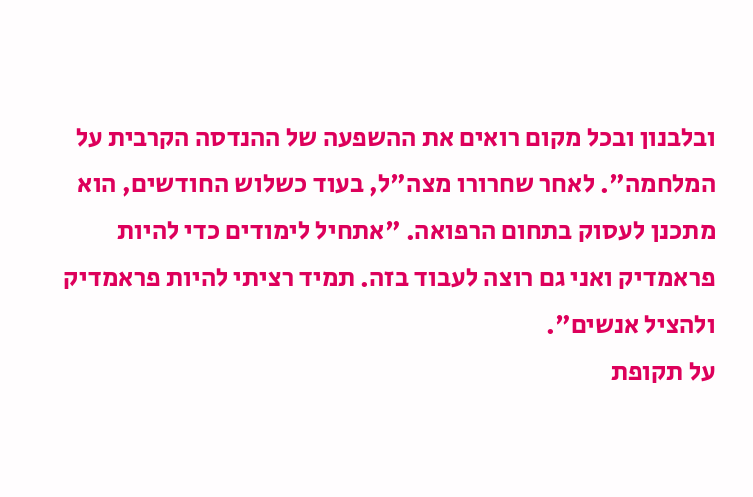ובלבנון ובכל מקום רואים את ההשפעה של ההנדסה הקרבית על המלחמה". לאחר שחרורו מצה"ל, בעוד כשלוש החודשים, הוא מתכנן לעסוק בתחום הרפואה. "אתחיל לימודים כדי להיות פראמדיק ואני גם רוצה לעבוד בזה. תמיד רציתי להיות פראמדיק ולהציל אנשים".
על תקופת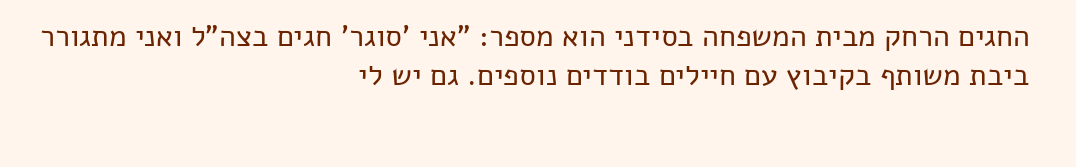החגים הרחק מבית המשפחה בסידני הוא מספר: "אני 'סוגר' חגים בצה"ל ואני מתגורר ביבת משותף בקיבוץ עם חיילים בודדים נוספים. גם יש לי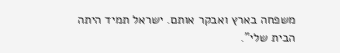משפחה בארץ ואבקר אותם. ישראל תמיד היתה הבית שלי".